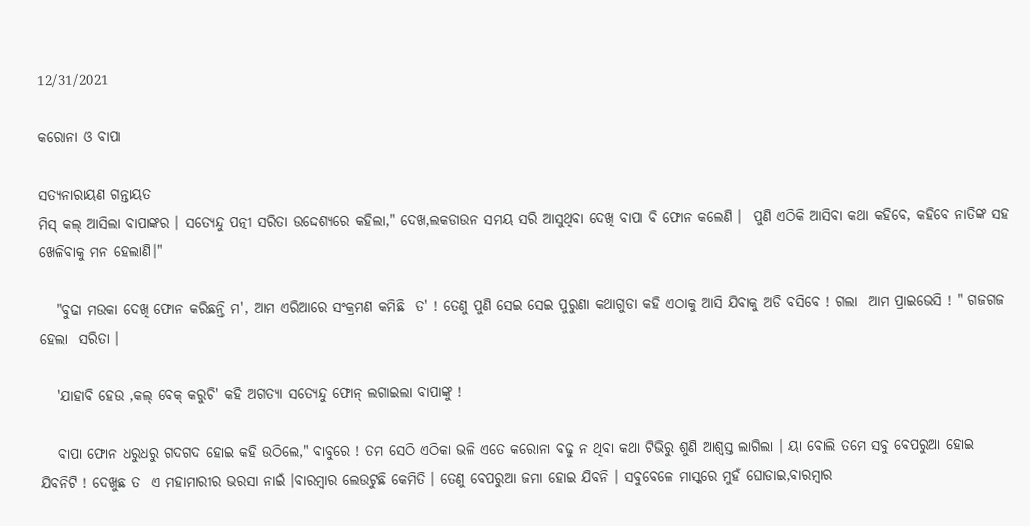12/31/2021

କରୋନା ଓ ବାପା

ସତ୍ୟନାରାୟଣ ଗନ୍ତାୟତ
ମିସ୍ କଲ୍ ଆସିଲା ବାପାଙ୍କର । ସତ୍ୟେନ୍ଦୁ ପତ୍ନୀ ସରିତା ଉଦ୍ଦେଶ୍ୟରେ କହିଲା," ଦେଖ,ଲକଡାଉନ ସମୟ ସରି ଆସୁଥିବା ଦେଖି ବାପା ବି ଫୋନ କଲେଣି ।  ପୁଣି ଏଠିକି ଆସିବା କଥା କହିବେ, କହିବେ ନାତିଙ୍କ ସହ ଖେଳିବାକୁ ମନ ହେଲାଣି।"

   "ବୁଢା ମଉକା ଦେଖି ଫୋନ କରିଛନ୍ତି ମ', ଆମ ଏରିଆରେ ସଂକ୍ରମଣ କମିଛି  ତ' ! ତେଣୁ ପୁଣି ସେଇ ସେଇ ପୁରୁଣା କଥାଗୁଡା କହି ଏଠାକୁ ଆସି ଯିବାକୁ ଅଡି ବସିବେ ! ଗଲା  ଆମ ପ୍ରାଇଭେସି ! " ଗଜଗଜ ହେଲା  ସରିତା ।

   'ଯାହାବି ହେଉ ,କଲ୍ ବେକ୍ କରୁଚି' କହି ଅଗତ୍ୟା ସତ୍ୟେନ୍ଦୁ ଫୋନ୍ ଲଗାଇଲା ବାପାଙ୍କୁ !

   ବାପା ଫୋନ ଧରୁଧରୁ ଗଦଗଦ ହୋଇ କହି ଉଠିଲେ," ବାବୁରେ ! ତମ ସେଠି ଏଠିକା ଭଳି ଏତେ କରୋନା ବଢୁ ନ ଥିବା କଥା ଟିଭିରୁ ଶୁଣି ଆଶ୍ୱସ୍ତ ଲାଗିଲା । ୟା ବୋଲି ତମେ ସବୁ ବେପରୁଆ ହୋଇ ଯିବନିଟି ! ଦେଖୁଛ ତ  ଏ ମହାମାରୀର ଭରସା ନାଇଁ ।ବାରମ୍ବାର ଲେଉଟୁଛି କେମିତି । ତେଣୁ ବେପରୁଆ ଜମା ହୋଇ ଯିବନି । ସବୁବେଳେ ମାସ୍କରେ ମୁହଁ ଘୋଡାଇ,ବାରମ୍ବାର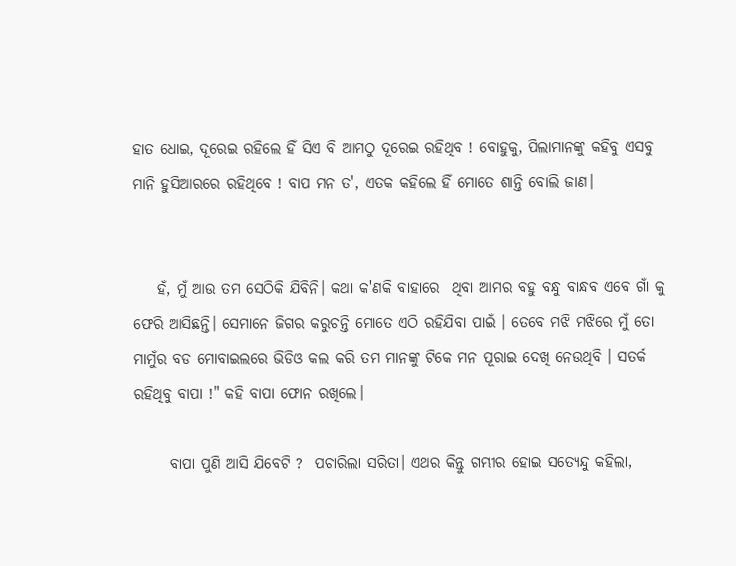ହାତ ଧୋଇ, ଦୂରେଇ ରହିଲେ ହିଁ ସିଏ ବି ଆମଠୁ ଦୂରେଇ ରହିଥିବ ! ବୋହୁକୁ, ପିଲାମାନଙ୍କୁ କହିବୁ ଏସବୁ ମାନି ହୁସିଆରରେ ରହିଥିବେ ! ବାପ ମନ ତ', ଏତକ କହିଲେ ହିଁ ମୋତେ ଶାନ୍ତି ବୋଲି ଜାଣ।


    ହଁ, ମୁଁ ଆଉ ତମ ସେଠିକି ଯିବିନି। କଥା କ'ଣକି ବାହାରେ  ଥିବା ଆମର ବହୁ ବନ୍ଧୁ ବାନ୍ଧବ ଏବେ ଗାଁ କୁ ଫେରି ଆସିଛନ୍ତି। ସେମାନେ ଜିଗର କରୁଚନ୍ତି ମୋତେ ଏଠି ରହିଯିବା ପାଇଁ । ତେବେ ମଝି ମଝିରେ ମୁଁ ତୋ ମାମୁଁର ବଡ ମୋବାଇଲରେ ଭିଡିଓ କଲ କରି ତମ ମାନଙ୍କୁ ଟିକେ ମନ ପୂରାଇ ଦେଖି ନେଉଥିବି । ସତର୍କ ରହିଥିବୁ ବାପା !" କହି ବାପା ଫୋନ ରଖିଲେ।

      ବାପା ପୁଣି ଆସି ଯିବେଟି ?  ପଚାରିଲା ସରିତା। ଏଥର କିନ୍ତୁ ଗମ୍ଭୀର ହୋଇ ସତ୍ୟେନ୍ଦୁ କହିଲା,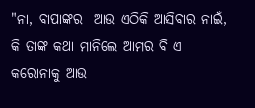"ନା, ବାପାଙ୍କର  ଆଉ ଏଠିକି ଆସିବାର ନାଇଁ, କି ତାଙ୍କ କଥା ମାନିଲେ ଆମର ବି ଏ କରୋନାକୁ ଆଉ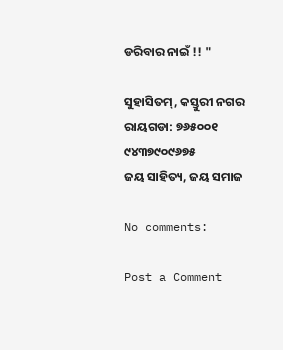ଡରିବାର ନାଇଁ !! "

ସୁହାସିତମ୍, କସ୍ତୁରୀ ନଗର
ରାୟଗଡା: ୭୬୫୦୦୧
୯୪୩୭୯୦୯୬୭୫
ଜୟ ସାହିତ୍ୟ, ଜୟ ସମାଜ

No comments:

Post a Comment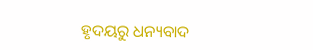ହୃଦୟରୁ ଧନ୍ୟବାଦ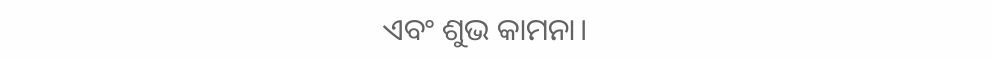ଏବଂ ଶୁଭ କାମନା।